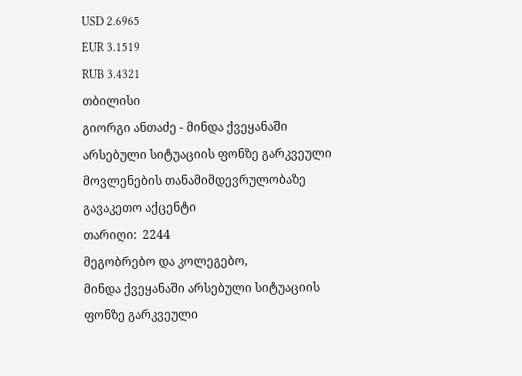USD 2.6965
EUR 3.1519
RUB 3.4321
თბილისი
გიორგი ანთაძე - მინდა ქვეყანაში არსებული სიტუაციის ფონზე გარკვეული მოვლენების თანამიმდევრულობაზე გავაკეთო აქცენტი
თარიღი:  2244
მეგობრებო და კოლეგებო,
მინდა ქვეყანაში არსებული სიტუაციის ფონზე გარკვეული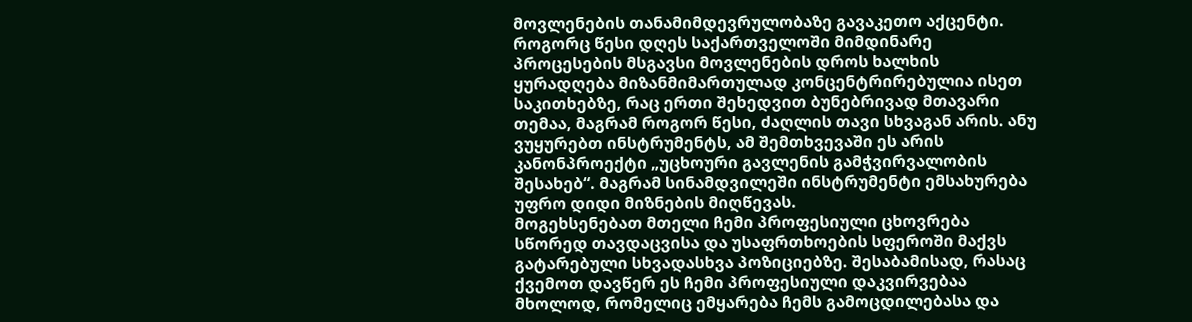მოვლენების თანამიმდევრულობაზე გავაკეთო აქცენტი.
როგორც წესი დღეს საქართველოში მიმდინარე პროცესების მსგავსი მოვლენების დროს ხალხის ყურადღება მიზანმიმართულად კონცენტრირებულია ისეთ საკითხებზე, რაც ერთი შეხედვით ბუნებრივად მთავარი თემაა, მაგრამ როგორ წესი, ძაღლის თავი სხვაგან არის. ანუ ვუყურებთ ინსტრუმენტს, ამ შემთხვევაში ეს არის კანონპროექტი „უცხოური გავლენის გამჭვირვალობის შესახებ“. მაგრამ სინამდვილეში ინსტრუმენტი ემსახურება უფრო დიდი მიზნების მიღწევას.
მოგეხსენებათ მთელი ჩემი პროფესიული ცხოვრება სწორედ თავდაცვისა და უსაფრთხოების სფეროში მაქვს გატარებული სხვადასხვა პოზიციებზე. შესაბამისად, რასაც ქვემოთ დავწერ ეს ჩემი პროფესიული დაკვირვებაა მხოლოდ, რომელიც ემყარება ჩემს გამოცდილებასა და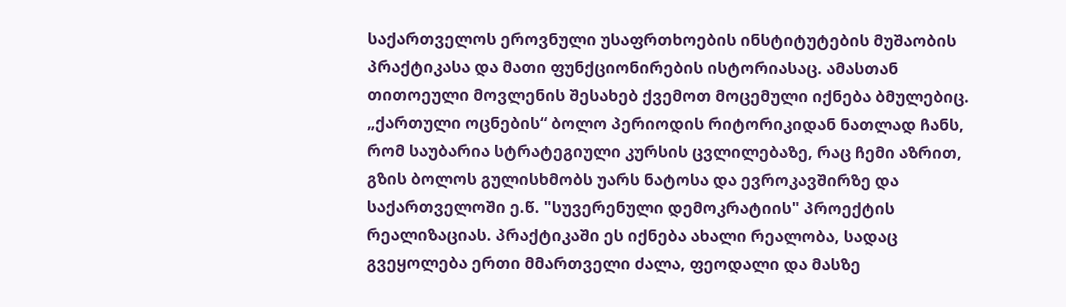საქართველოს ეროვნული უსაფრთხოების ინსტიტუტების მუშაობის პრაქტიკასა და მათი ფუნქციონირების ისტორიასაც. ამასთან თითოეული მოვლენის შესახებ ქვემოთ მოცემული იქნება ბმულებიც.
„ქართული ოცნების“ ბოლო პერიოდის რიტორიკიდან ნათლად ჩანს, რომ საუბარია სტრატეგიული კურსის ცვლილებაზე, რაც ჩემი აზრით, გზის ბოლოს გულისხმობს უარს ნატოსა და ევროკავშირზე და საქართველოში ე.წ. "სუვერენული დემოკრატიის" პროექტის რეალიზაციას. პრაქტიკაში ეს იქნება ახალი რეალობა, სადაც გვეყოლება ერთი მმართველი ძალა, ფეოდალი და მასზე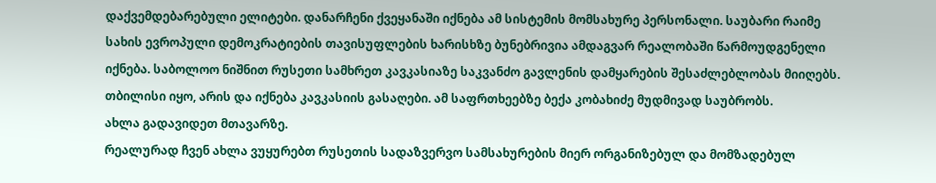დაქვემდებარებული ელიტები. დანარჩენი ქვეყანაში იქნება ამ სისტემის მომსახურე პერსონალი. საუბარი რაიმე სახის ევროპული დემოკრატიების თავისუფლების ხარისხზე ბუნებრივია ამდაგვარ რეალობაში წარმოუდგენელი იქნება. საბოლოო ნიშნით რუსეთი სამხრეთ კავკასიაზე საკვანძო გავლენის დამყარების შესაძლებლობას მიიღებს. თბილისი იყო, არის და იქნება კავკასიის გასაღები. ამ საფრთხეებზე ბექა კობახიძე მუდმივად საუბრობს.
ახლა გადავიდეთ მთავარზე.
რეალურად ჩვენ ახლა ვუყურებთ რუსეთის სადაზვერვო სამსახურების მიერ ორგანიზებულ და მომზადებულ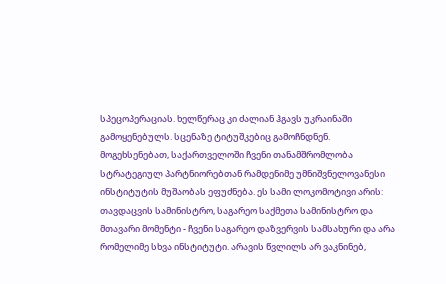სპეცოპერაციას. ხელწერაც კი ძალიან ჰგავს უკრაინაში გამოყენებულს. სცენაზე ტიტუშკებიც გამოჩნდნენ.
მოგეხსენებათ, საქართველოში ჩვენი თანამშრომლობა სტრატეგიულ პარტნიორებთან რამდენიმე უმნიშვნელოვანესი ინსტიტუტის მუშაობას ეფუძნება. ეს სამი ლოკომოტივი არის: თავდაცვის სამინისტრო, საგარეო საქმეთა სამინისტრო და მთავარი მომენტი - ჩვენი საგარეო დაზვერვის სამსახური და არა რომელიმე სხვა ინსტიტუტი. არავის წვლილს არ ვაკნინებ,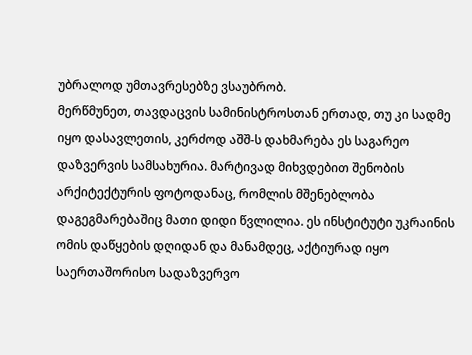უბრალოდ უმთავრესებზე ვსაუბრობ.
მერწმუნეთ, თავდაცვის სამინისტროსთან ერთად, თუ კი სადმე იყო დასავლეთის, კერძოდ აშშ-ს დახმარება ეს საგარეო დაზვერვის სამსახურია. მარტივად მიხვდებით შენობის არქიტექტურის ფოტოდანაც, რომლის მშენებლობა დაგეგმარებაშიც მათი დიდი წვლილია. ეს ინსტიტუტი უკრაინის ომის დაწყების დღიდან და მანამდეც, აქტიურად იყო საერთაშორისო სადაზვერვო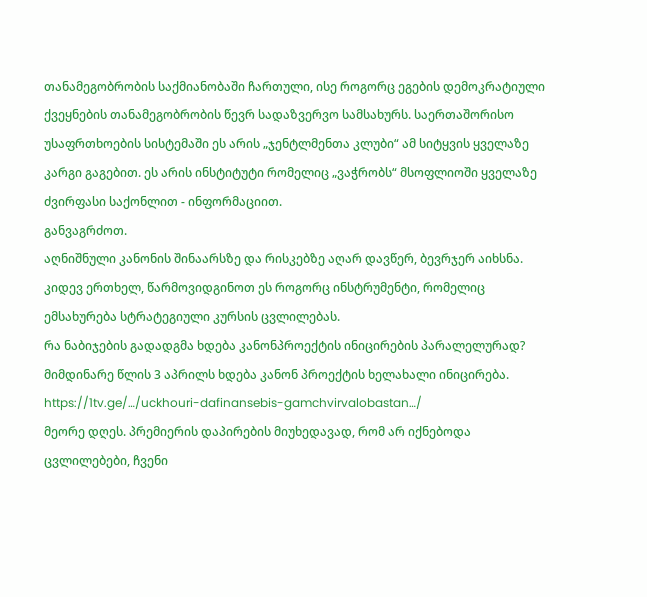თანამეგობრობის საქმიანობაში ჩართული, ისე როგორც ეგების დემოკრატიული ქვეყნების თანამეგობრობის წევრ სადაზვერვო სამსახურს. საერთაშორისო უსაფრთხოების სისტემაში ეს არის „ჯენტლმენთა კლუბი“ ამ სიტყვის ყველაზე კარგი გაგებით. ეს არის ინსტიტუტი რომელიც „ვაჭრობს“ მსოფლიოში ყველაზე ძვირფასი საქონლით - ინფორმაციით.
განვაგრძოთ.
აღნიშნული კანონის შინაარსზე და რისკებზე აღარ დავწერ, ბევრჯერ აიხსნა. კიდევ ერთხელ, წარმოვიდგინოთ ეს როგორც ინსტრუმენტი, რომელიც ემსახურება სტრატეგიული კურსის ცვლილებას.
რა ნაბიჯების გადადგმა ხდება კანონპროექტის ინიცირების პარალელურად?
მიმდინარე წლის 3 აპრილს ხდება კანონ პროექტის ხელახალი ინიცირება. https://1tv.ge/…/uckhouri-dafinansebis-gamchvirvalobastan…/
მეორე დღეს. პრემიერის დაპირების მიუხედავად, რომ არ იქნებოდა ცვლილებები, ჩვენი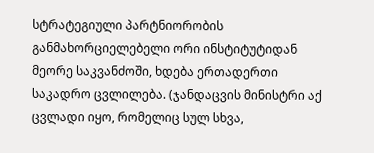სტრატეგიული პარტნიორობის განმახორციელებელი ორი ინსტიტუტიდან მეორე საკვანძოში, ხდება ერთადერთი საკადრო ცვლილება. (ჯანდაცვის მინისტრი აქ ცვლადი იყო, რომელიც სულ სხვა,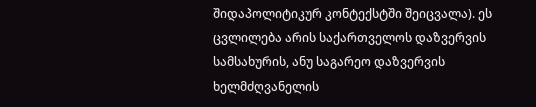შიდაპოლიტიკურ კონტექსტში შეიცვალა). ეს ცვლილება არის საქართველოს დაზვერვის სამსახურის, ანუ საგარეო დაზვერვის ხელმძღვანელის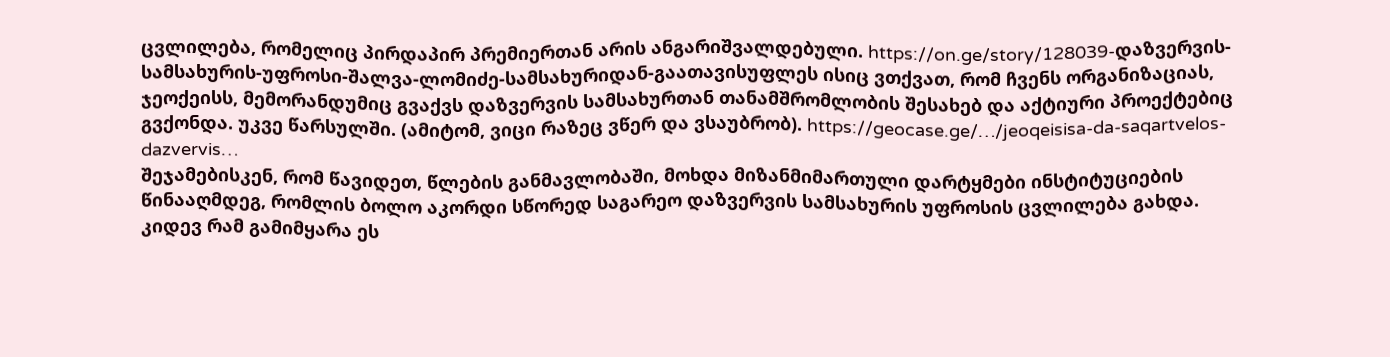ცვლილება, რომელიც პირდაპირ პრემიერთან არის ანგარიშვალდებული. https://on.ge/story/128039-დაზვერვის-სამსახურის-უფროსი-შალვა-ლომიძე-სამსახურიდან-გაათავისუფლეს ისიც ვთქვათ, რომ ჩვენს ორგანიზაციას, ჯეოქეისს, მემორანდუმიც გვაქვს დაზვერვის სამსახურთან თანამშრომლობის შესახებ და აქტიური პროექტებიც გვქონდა. უკვე წარსულში. (ამიტომ, ვიცი რაზეც ვწერ და ვსაუბრობ). https://geocase.ge/…/jeoqeisisa-da-saqartvelos-dazvervis…
შეჯამებისკენ, რომ წავიდეთ, წლების განმავლობაში, მოხდა მიზანმიმართული დარტყმები ინსტიტუციების წინააღმდეგ, რომლის ბოლო აკორდი სწორედ საგარეო დაზვერვის სამსახურის უფროსის ცვლილება გახდა.
კიდევ რამ გამიმყარა ეს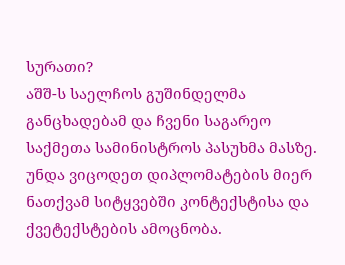სურათი?
აშშ-ს საელჩოს გუშინდელმა განცხადებამ და ჩვენი საგარეო საქმეთა სამინისტროს პასუხმა მასზე.
უნდა ვიცოდეთ დიპლომატების მიერ ნათქვამ სიტყვებში კონტექსტისა და ქვეტექსტების ამოცნობა.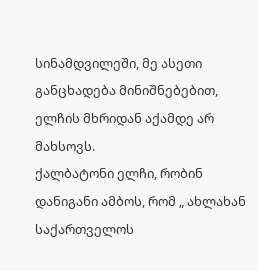სინამდვილეში, მე ასეთი განცხადება მინიშნებებით, ელჩის მხრიდან აქამდე არ მახსოვს.
ქალბატონი ელჩი, რობინ დანიგანი ამბოს, რომ „ ახლახან საქართველოს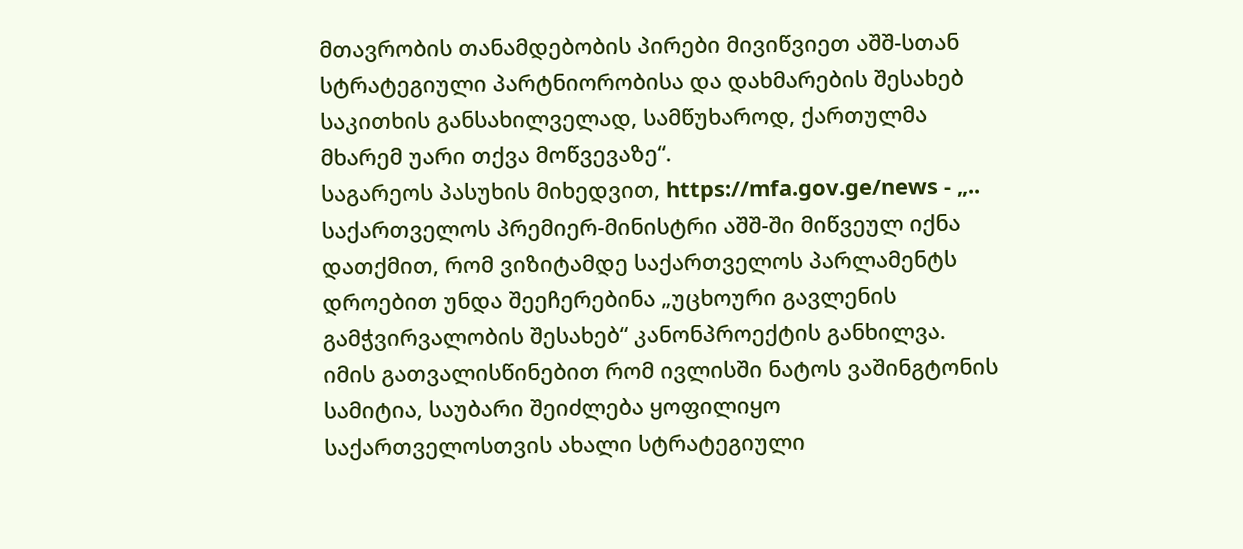მთავრობის თანამდებობის პირები მივიწვიეთ აშშ-სთან სტრატეგიული პარტნიორობისა და დახმარების შესახებ საკითხის განსახილველად, სამწუხაროდ, ქართულმა მხარემ უარი თქვა მოწვევაზე“.
საგარეოს პასუხის მიხედვით, https://mfa.gov.ge/news - „.. საქართველოს პრემიერ-მინისტრი აშშ-ში მიწვეულ იქნა დათქმით, რომ ვიზიტამდე საქართველოს პარლამენტს დროებით უნდა შეეჩერებინა „უცხოური გავლენის გამჭვირვალობის შესახებ“ კანონპროექტის განხილვა.
იმის გათვალისწინებით რომ ივლისში ნატოს ვაშინგტონის სამიტია, საუბარი შეიძლება ყოფილიყო საქართველოსთვის ახალი სტრატეგიული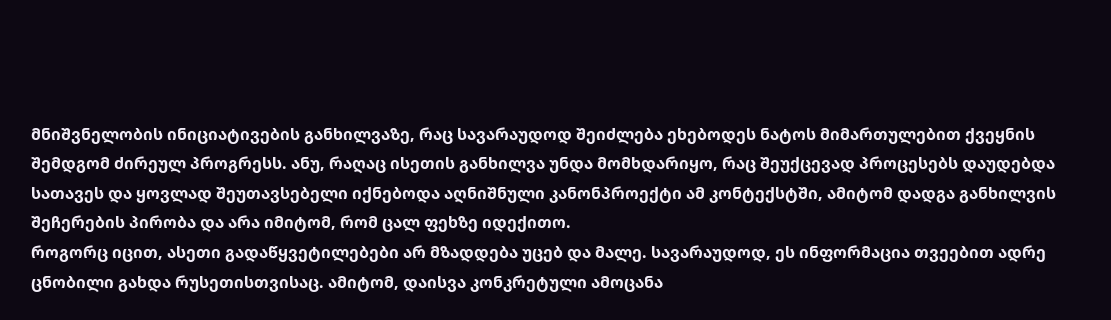მნიშვნელობის ინიციატივების განხილვაზე, რაც სავარაუდოდ შეიძლება ეხებოდეს ნატოს მიმართულებით ქვეყნის შემდგომ ძირეულ პროგრესს. ანუ, რაღაც ისეთის განხილვა უნდა მომხდარიყო, რაც შეუქცევად პროცესებს დაუდებდა სათავეს და ყოვლად შეუთავსებელი იქნებოდა აღნიშნული კანონპროექტი ამ კონტექსტში, ამიტომ დადგა განხილვის შეჩერების პირობა და არა იმიტომ, რომ ცალ ფეხზე იდექითო.
როგორც იცით, ასეთი გადაწყვეტილებები არ მზადდება უცებ და მალე. სავარაუდოდ, ეს ინფორმაცია თვეებით ადრე ცნობილი გახდა რუსეთისთვისაც. ამიტომ, დაისვა კონკრეტული ამოცანა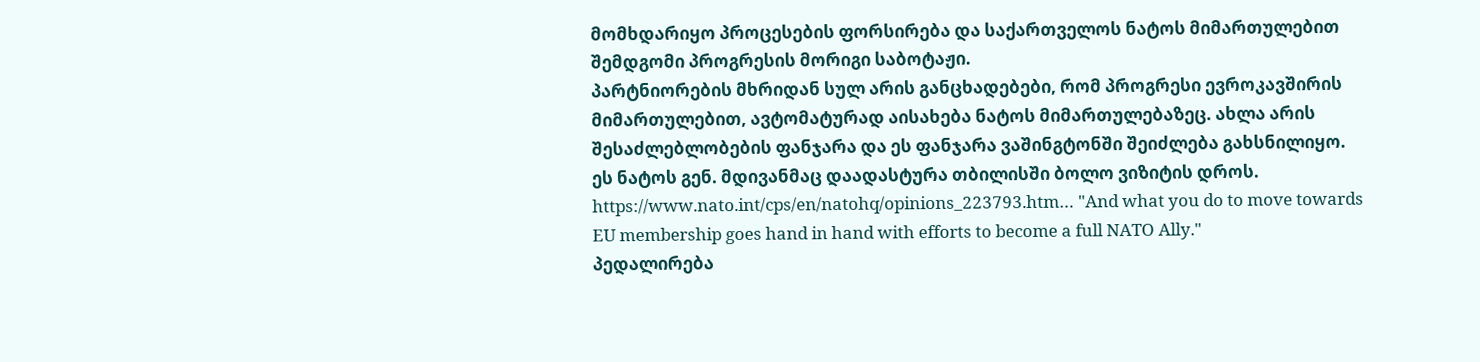მომხდარიყო პროცესების ფორსირება და საქართველოს ნატოს მიმართულებით შემდგომი პროგრესის მორიგი საბოტაჟი.
პარტნიორების მხრიდან სულ არის განცხადებები, რომ პროგრესი ევროკავშირის მიმართულებით, ავტომატურად აისახება ნატოს მიმართულებაზეც. ახლა არის შესაძლებლობების ფანჯარა და ეს ფანჯარა ვაშინგტონში შეიძლება გახსნილიყო. ეს ნატოს გენ. მდივანმაც დაადასტურა თბილისში ბოლო ვიზიტის დროს. https://www.nato.int/cps/en/natohq/opinions_223793.htm… "And what you do to move towards EU membership goes hand in hand with efforts to become a full NATO Ally."
პედალირება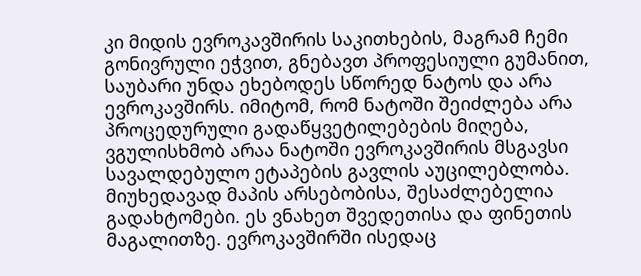კი მიდის ევროკავშირის საკითხების, მაგრამ ჩემი გონივრული ეჭვით, გნებავთ პროფესიული გუმანით, საუბარი უნდა ეხებოდეს სწორედ ნატოს და არა ევროკავშირს. იმიტომ, რომ ნატოში შეიძლება არა პროცედურული გადაწყვეტილებების მიღება, ვგულისხმობ არაა ნატოში ევროკავშირის მსგავსი სავალდებულო ეტაპების გავლის აუცილებლობა. მიუხედავად მაპის არსებობისა, შესაძლებელია გადახტომები. ეს ვნახეთ შვედეთისა და ფინეთის მაგალითზე. ევროკავშირში ისედაც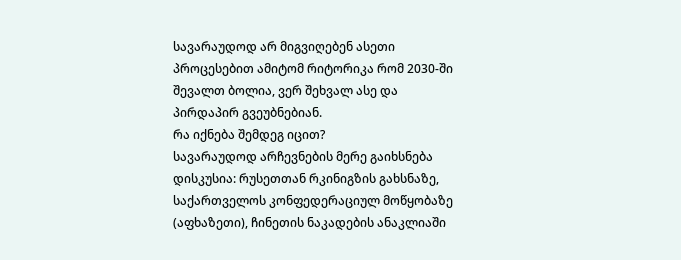სავარაუდოდ არ მიგვიღებენ ასეთი პროცესებით ამიტომ რიტორიკა რომ 2030-ში შევალთ ბოლია, ვერ შეხვალ ასე და პირდაპირ გვეუბნებიან.
რა იქნება შემდეგ იცით?
სავარაუდოდ არჩევნების მერე გაიხსნება დისკუსია: რუსეთთან რკინიგზის გახსნაზე, საქართველოს კონფედერაციულ მოწყობაზე (აფხაზეთი), ჩინეთის ნაკადების ანაკლიაში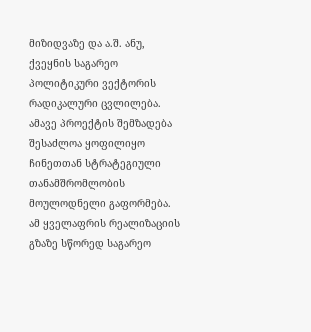მიზიდვაზე და ა.შ. ანუ, ქვეყნის საგარეო პოლიტიკური ვექტორის რადიკალური ცვლილება. ამავე პროექტის შემზადება შესაძლოა ყოფილიყო ჩინეთთან სტრატეგიული თანამშრომლობის მოულოდნელი გაფორმება.
ამ ყველაფრის რეალიზაციის გზაზე სწორედ საგარეო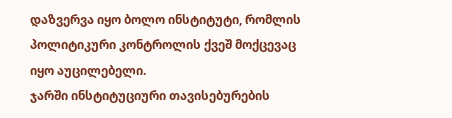დაზვერვა იყო ბოლო ინსტიტუტი, რომლის პოლიტიკური კონტროლის ქვეშ მოქცევაც იყო აუცილებელი.
ჯარში ინსტიტუციური თავისებურების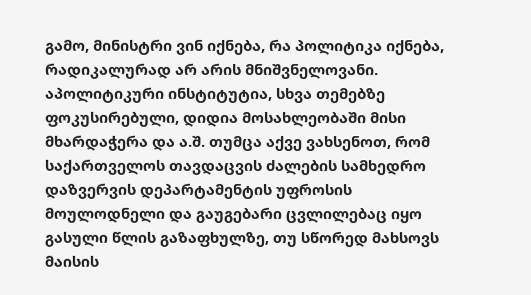გამო, მინისტრი ვინ იქნება, რა პოლიტიკა იქნება, რადიკალურად არ არის მნიშვნელოვანი. აპოლიტიკური ინსტიტუტია, სხვა თემებზე ფოკუსირებული, დიდია მოსახლეობაში მისი მხარდაჭერა და ა.შ. თუმცა აქვე ვახსენოთ, რომ საქართველოს თავდაცვის ძალების სამხედრო დაზვერვის დეპარტამენტის უფროსის მოულოდნელი და გაუგებარი ცვლილებაც იყო გასული წლის გაზაფხულზე, თუ სწორედ მახსოვს მაისის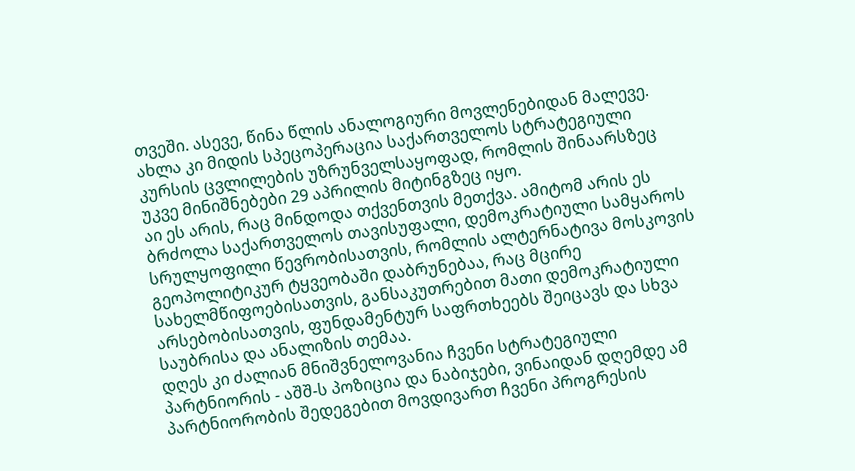თვეში. ასევე, წინა წლის ანალოგიური მოვლენებიდან მალევე.
ახლა კი მიდის სპეცოპერაცია საქართველოს სტრატეგიული კურსის ცვლილების უზრუნველსაყოფად, რომლის შინაარსზეც უკვე მინიშნებები 29 აპრილის მიტინგზეც იყო.
აი ეს არის, რაც მინდოდა თქვენთვის მეთქვა. ამიტომ არის ეს ბრძოლა საქართველოს თავისუფალი, დემოკრატიული სამყაროს სრულყოფილი წევრობისათვის, რომლის ალტერნატივა მოსკოვის გეოპოლიტიკურ ტყვეობაში დაბრუნებაა, რაც მცირე სახელმწიფოებისათვის, განსაკუთრებით მათი დემოკრატიული არსებობისათვის, ფუნდამენტურ საფრთხეებს შეიცავს და სხვა საუბრისა და ანალიზის თემაა.
დღეს კი ძალიან მნიშვნელოვანია ჩვენი სტრატეგიული პარტნიორის - აშშ-ს პოზიცია და ნაბიჯები, ვინაიდან დღემდე ამ პარტნიორობის შედეგებით მოვდივართ ჩვენი პროგრესის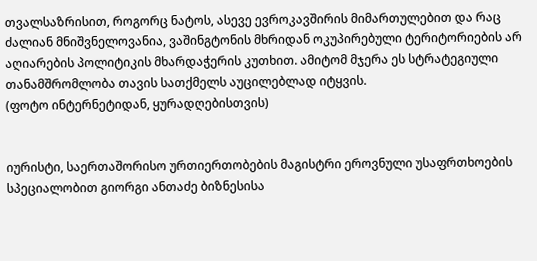თვალსაზრისით, როგორც ნატოს, ასევე ევროკავშირის მიმართულებით და რაც ძალიან მნიშვნელოვანია, ვაშინგტონის მხრიდან ოკუპირებული ტერიტორიების არ აღიარების პოლიტიკის მხარდაჭერის კუთხით. ამიტომ მჯერა ეს სტრატეგიული თანამშრომლობა თავის სათქმელს აუცილებლად იტყვის.
(ფოტო ინტერნეტიდან, ყურადღებისთვის)


იურისტი, საერთაშორისო ურთიერთობების მაგისტრი ეროვნული უსაფრთხოების სპეციალობით გიორგი ანთაძე ბიზნესისა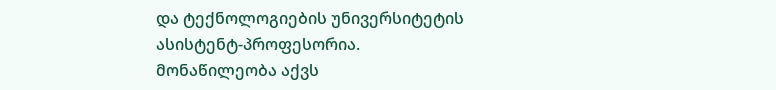და ტექნოლოგიების უნივერსიტეტის ასისტენტ-პროფესორია. მონაწილეობა აქვს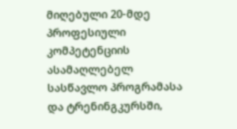მიღებული 20-მდე პროფესიული კომპეტენციის ასამაღლებელ სასწავლო პროგრამასა და ტრენინგკურსში,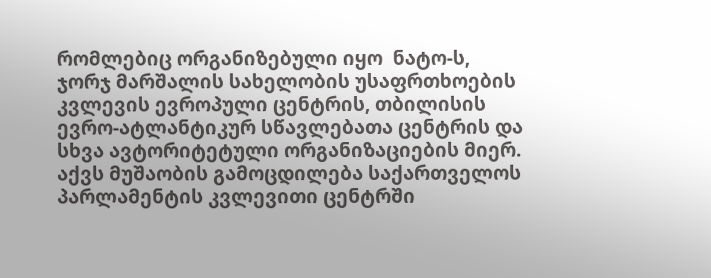რომლებიც ორგანიზებული იყო  ნატო-ს, ჯორჯ მარშალის სახელობის უსაფრთხოების კვლევის ევროპული ცენტრის, თბილისის ევრო-ატლანტიკურ სწავლებათა ცენტრის და სხვა ავტორიტეტული ორგანიზაციების მიერ. აქვს მუშაობის გამოცდილება საქართველოს პარლამენტის კვლევითი ცენტრში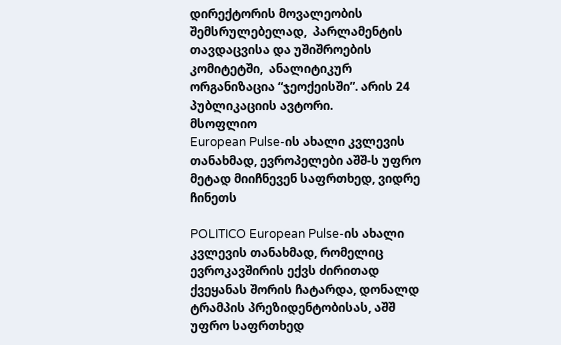დირექტორის მოვალეობის შემსრულებელად,  პარლამენტის თავდაცვისა და უშიშროების კომიტეტში,  ანალიტიკურ ორგანიზაცია “ჯეოქეისში”. არის 24 პუბლიკაციის ავტორი.
მსოფლიო
European Pulse-ის ახალი კვლევის თანახმად, ევროპელები აშშ-ს უფრო მეტად მიიჩნევენ საფრთხედ, ვიდრე ჩინეთს

POLITICO European Pulse-ის ახალი კვლევის თანახმად, რომელიც ევროკავშირის ექვს ძირითად ქვეყანას შორის ჩატარდა, დონალდ ტრამპის პრეზიდენტობისას, აშშ უფრო საფრთხედ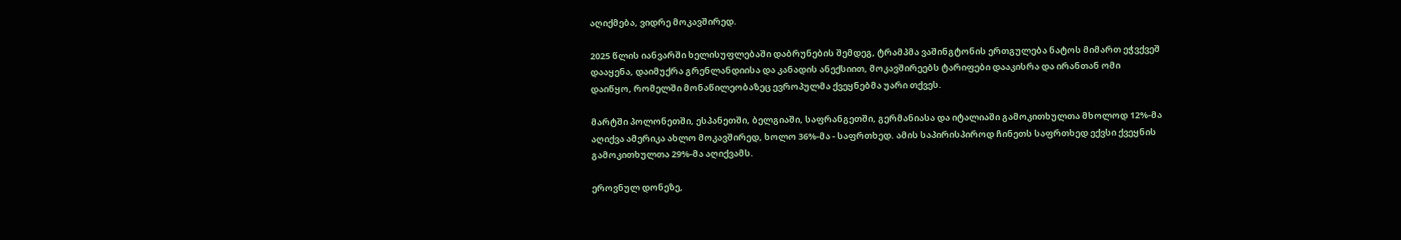აღიქმება, ვიდრე მოკავშირედ.

2025 წლის იანვარში ხელისუფლებაში დაბრუნების შემდეგ, ტრამპმა ვაშინგტონის ერთგულება ნატოს მიმართ ეჭვქვეშ დააყენა, დაიმუქრა გრენლანდიისა და კანადის ანექსიით, მოკავშირეებს ტარიფები დააკისრა და ირანთან ომი დაიწყო, რომელში მონაწილეობაზეც ევროპულმა ქვეყნებმა უარი თქვეს.

მარტში პოლონეთში, ესპანეთში, ბელგიაში, საფრანგეთში, გერმანიასა და იტალიაში გამოკითხულთა მხოლოდ 12%-მა აღიქვა ამერიკა ახლო მოკავშირედ, ხოლო 36%-მა - საფრთხედ. ამის საპირისპიროდ ჩინეთს საფრთხედ ექვსი ქვეყნის გამოკითხულთა 29%-მა აღიქვამს.

ეროვნულ დონეზე,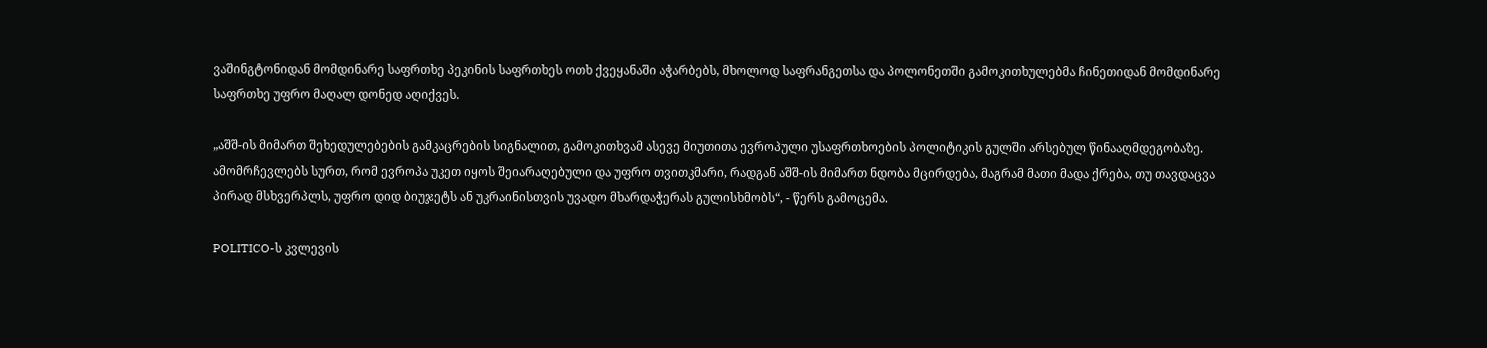ვაშინგტონიდან მომდინარე საფრთხე პეკინის საფრთხეს ოთხ ქვეყანაში აჭარბებს, მხოლოდ საფრანგეთსა და პოლონეთში გამოკითხულებმა ჩინეთიდან მომდინარე საფრთხე უფრო მაღალ დონედ აღიქვეს.

„აშშ-ის მიმართ შეხედულებების გამკაცრების სიგნალით, გამოკითხვამ ასევე მიუთითა ევროპული უსაფრთხოების პოლიტიკის გულში არსებულ წინააღმდეგობაზე. ამომრჩევლებს სურთ, რომ ევროპა უკეთ იყოს შეიარაღებული და უფრო თვითკმარი, რადგან აშშ-ის მიმართ ნდობა მცირდება, მაგრამ მათი მადა ქრება, თუ თავდაცვა პირად მსხვერპლს, უფრო დიდ ბიუჯეტს ან უკრაინისთვის უვადო მხარდაჭერას გულისხმობს“, - წერს გამოცემა.

POLITICO-ს კვლევის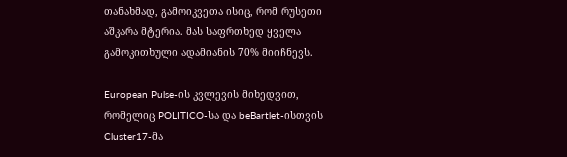თანახმად, გამოიკვეთა ისიც, რომ რუსეთი აშკარა მტერია. მას საფრთხედ ყველა გამოკითხული ადამიანის 70% მიიჩნევს.

European Pulse-ის კვლევის მიხედვით, რომელიც POLITICO-სა და beBartlet-ისთვის Cluster17-მა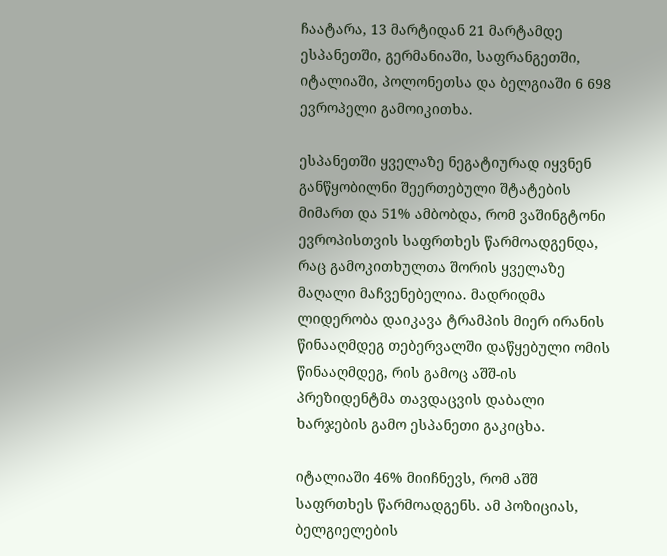ჩაატარა, 13 მარტიდან 21 მარტამდე ესპანეთში, გერმანიაში, საფრანგეთში, იტალიაში, პოლონეთსა და ბელგიაში 6 698 ევროპელი გამოიკითხა.

ესპანეთში ყველაზე ნეგატიურად იყვნენ განწყობილნი შეერთებული შტატების მიმართ და 51% ამბობდა, რომ ვაშინგტონი ევროპისთვის საფრთხეს წარმოადგენდა, რაც გამოკითხულთა შორის ყველაზე მაღალი მაჩვენებელია. მადრიდმა ლიდერობა დაიკავა ტრამპის მიერ ირანის წინააღმდეგ თებერვალში დაწყებული ომის წინააღმდეგ, რის გამოც აშშ-ის პრეზიდენტმა თავდაცვის დაბალი ხარჯების გამო ესპანეთი გაკიცხა.

იტალიაში 46% მიიჩნევს, რომ აშშ საფრთხეს წარმოადგენს. ამ პოზიციას, ბელგიელების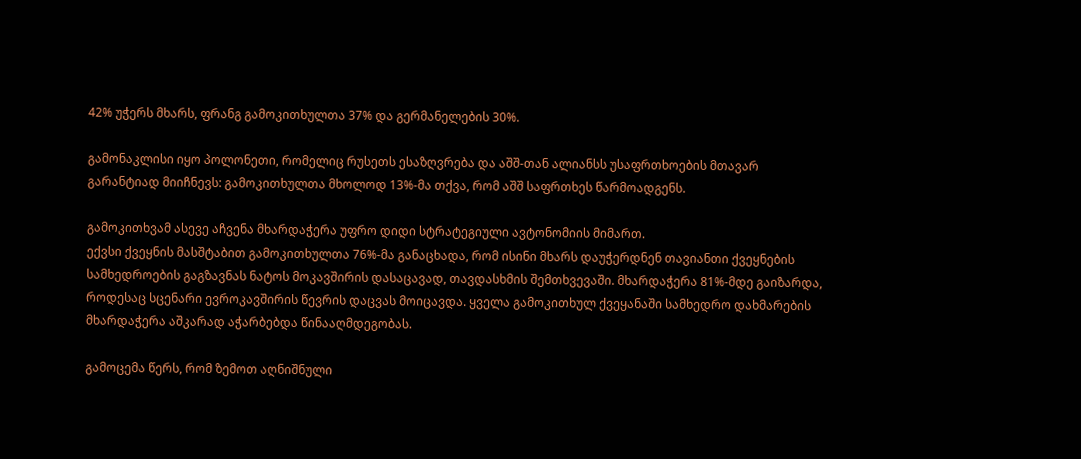42% უჭერს მხარს, ფრანგ გამოკითხულთა 37% და გერმანელების 30%.

გამონაკლისი იყო პოლონეთი, რომელიც რუსეთს ესაზღვრება და აშშ-თან ალიანსს უსაფრთხოების მთავარ გარანტიად მიიჩნევს: გამოკითხულთა მხოლოდ 13%-მა თქვა, რომ აშშ საფრთხეს წარმოადგენს.

გამოკითხვამ ასევე აჩვენა მხარდაჭერა უფრო დიდი სტრატეგიული ავტონომიის მიმართ.
ექვსი ქვეყნის მასშტაბით გამოკითხულთა 76%-მა განაცხადა, რომ ისინი მხარს დაუჭერდნენ თავიანთი ქვეყნების სამხედროების გაგზავნას ნატოს მოკავშირის დასაცავად, თავდასხმის შემთხვევაში. მხარდაჭერა 81%-მდე გაიზარდა, როდესაც სცენარი ევროკავშირის წევრის დაცვას მოიცავდა. ყველა გამოკითხულ ქვეყანაში სამხედრო დახმარების მხარდაჭერა აშკარად აჭარბებდა წინააღმდეგობას.

გამოცემა წერს, რომ ზემოთ აღნიშნული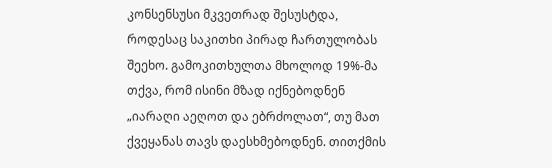კონსენსუსი მკვეთრად შესუსტდა, როდესაც საკითხი პირად ჩართულობას შეეხო. გამოკითხულთა მხოლოდ 19%-მა თქვა, რომ ისინი მზად იქნებოდნენ „იარაღი აეღოთ და ებრძოლათ“, თუ მათ ქვეყანას თავს დაესხმებოდნენ. თითქმის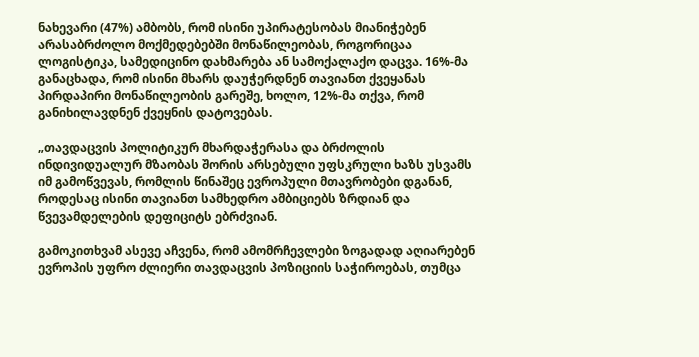ნახევარი (47%) ამბობს, რომ ისინი უპირატესობას მიანიჭებენ არასაბრძოლო მოქმედებებში მონაწილეობას, როგორიცაა ლოგისტიკა, სამედიცინო დახმარება ან სამოქალაქო დაცვა. 16%-მა განაცხადა, რომ ისინი მხარს დაუჭერდნენ თავიანთ ქვეყანას პირდაპირი მონაწილეობის გარეშე, ხოლო, 12%-მა თქვა, რომ განიხილავდნენ ქვეყნის დატოვებას.

„თავდაცვის პოლიტიკურ მხარდაჭერასა და ბრძოლის ინდივიდუალურ მზაობას შორის არსებული უფსკრული ხაზს უსვამს იმ გამოწვევას, რომლის წინაშეც ევროპული მთავრობები დგანან, როდესაც ისინი თავიანთ სამხედრო ამბიციებს ზრდიან და წვევამდელების დეფიციტს ებრძვიან.

გამოკითხვამ ასევე აჩვენა, რომ ამომრჩევლები ზოგადად აღიარებენ ევროპის უფრო ძლიერი თავდაცვის პოზიციის საჭიროებას, თუმცა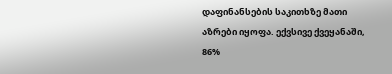დაფინანსების საკითხზე მათი აზრები იყოფა. ექვსივე ქვეყანაში, 86%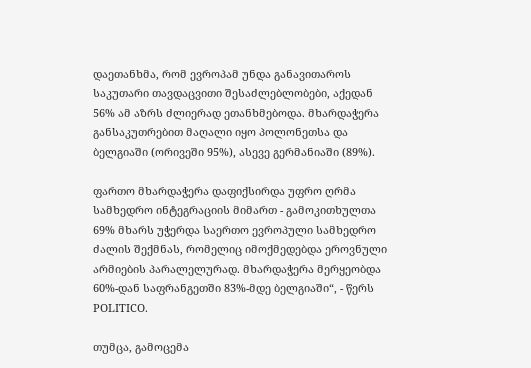დაეთანხმა, რომ ევროპამ უნდა განავითაროს საკუთარი თავდაცვითი შესაძლებლობები, აქედან 56% ამ აზრს ძლიერად ეთანხმებოდა. მხარდაჭერა განსაკუთრებით მაღალი იყო პოლონეთსა და ბელგიაში (ორივეში 95%), ასევე გერმანიაში (89%).

ფართო მხარდაჭერა დაფიქსირდა უფრო ღრმა სამხედრო ინტეგრაციის მიმართ - გამოკითხულთა 69% მხარს უჭერდა საერთო ევროპული სამხედრო ძალის შექმნას, რომელიც იმოქმედებდა ეროვნული არმიების პარალელურად. მხარდაჭერა მერყეობდა 60%-დან საფრანგეთში 83%-მდე ბელგიაში“, - წერს POLITICO.

თუმცა, გამოცემა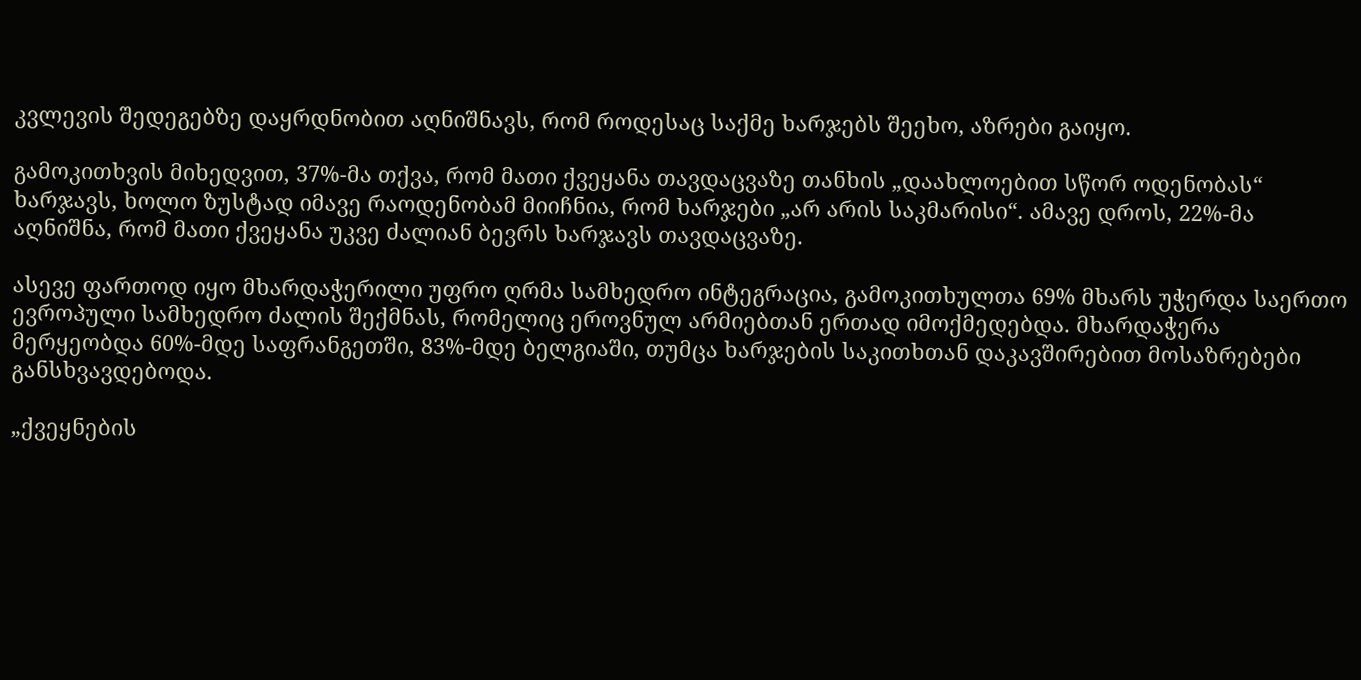კვლევის შედეგებზე დაყრდნობით აღნიშნავს, რომ როდესაც საქმე ხარჯებს შეეხო, აზრები გაიყო.

გამოკითხვის მიხედვით, 37%-მა თქვა, რომ მათი ქვეყანა თავდაცვაზე თანხის „დაახლოებით სწორ ოდენობას“ ხარჯავს, ხოლო ზუსტად იმავე რაოდენობამ მიიჩნია, რომ ხარჯები „არ არის საკმარისი“. ამავე დროს, 22%-მა აღნიშნა, რომ მათი ქვეყანა უკვე ძალიან ბევრს ხარჯავს თავდაცვაზე.

ასევე ფართოდ იყო მხარდაჭერილი უფრო ღრმა სამხედრო ინტეგრაცია, გამოკითხულთა 69% მხარს უჭერდა საერთო ევროპული სამხედრო ძალის შექმნას, რომელიც ეროვნულ არმიებთან ერთად იმოქმედებდა. მხარდაჭერა მერყეობდა 60%-მდე საფრანგეთში, 83%-მდე ბელგიაში, თუმცა ხარჯების საკითხთან დაკავშირებით მოსაზრებები განსხვავდებოდა.

„ქვეყნების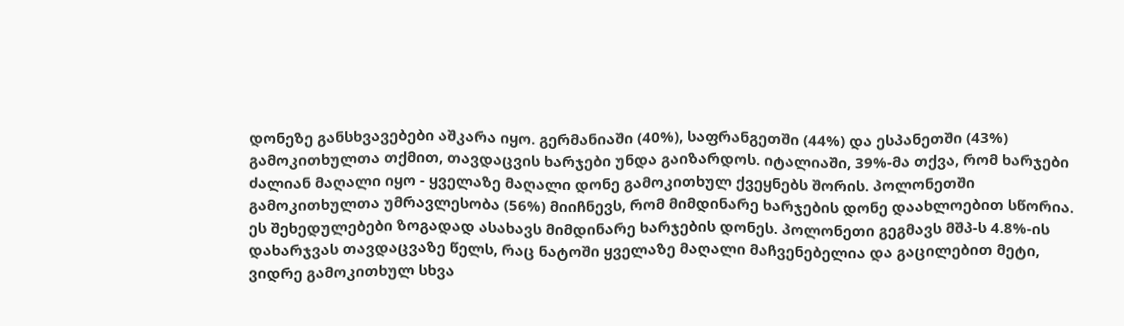დონეზე განსხვავებები აშკარა იყო. გერმანიაში (40%), საფრანგეთში (44%) და ესპანეთში (43%) გამოკითხულთა თქმით, თავდაცვის ხარჯები უნდა გაიზარდოს. იტალიაში, 39%-მა თქვა, რომ ხარჯები ძალიან მაღალი იყო - ყველაზე მაღალი დონე გამოკითხულ ქვეყნებს შორის. პოლონეთში გამოკითხულთა უმრავლესობა (56%) მიიჩნევს, რომ მიმდინარე ხარჯების დონე დაახლოებით სწორია.
ეს შეხედულებები ზოგადად ასახავს მიმდინარე ხარჯების დონეს. პოლონეთი გეგმავს მშპ-ს 4.8%-ის დახარჯვას თავდაცვაზე წელს, რაც ნატოში ყველაზე მაღალი მაჩვენებელია და გაცილებით მეტი, ვიდრე გამოკითხულ სხვა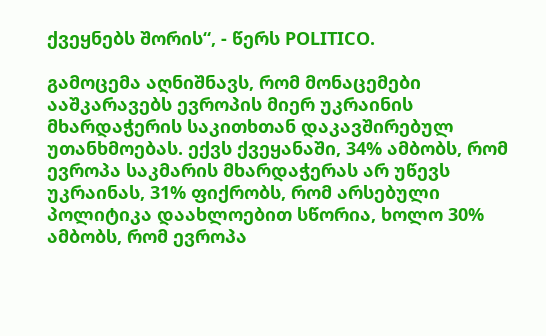ქვეყნებს შორის“, - წერს POLITICO.

გამოცემა აღნიშნავს, რომ მონაცემები ააშკარავებს ევროპის მიერ უკრაინის მხარდაჭერის საკითხთან დაკავშირებულ უთანხმოებას. ექვს ქვეყანაში, 34% ამბობს, რომ ევროპა საკმარის მხარდაჭერას არ უწევს უკრაინას, 31% ფიქრობს, რომ არსებული პოლიტიკა დაახლოებით სწორია, ხოლო 30% ამბობს, რომ ევროპა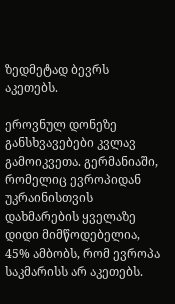ზედმეტად ბევრს აკეთებს.

ეროვნულ დონეზე განსხვავებები კვლავ გამოიკვეთა. გერმანიაში, რომელიც ევროპიდან უკრაინისთვის დახმარების ყველაზე დიდი მიმწოდებელია, 45% ამბობს, რომ ევროპა საკმარისს არ აკეთებს.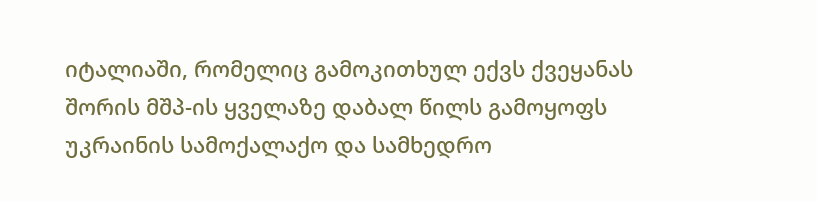იტალიაში, რომელიც გამოკითხულ ექვს ქვეყანას შორის მშპ-ის ყველაზე დაბალ წილს გამოყოფს უკრაინის სამოქალაქო და სამხედრო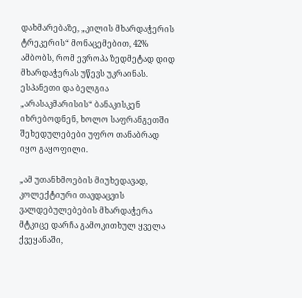დახმარებაზე, „კილის მხარდაჭერის ტრეკერის“ მონაცემებით, 42% ამბობს, რომ ევროპა ზედმეტად დიდ მხარდაჭერას უწევს უკრაინას. ესპანეთი და ბელგია „არასაკმარისის“ ბანაკისკენ იხრებოდნენ, ხოლო საფრანგეთში შეხედულებები უფრო თანაბრად იყო გაყოფილი.

„ამ უთანხმოების მიუხედავად, კოლექტიური თავდაცვის ვალდებულებების მხარდაჭერა მტკიცე დარჩა გამოკითხულ ყველა ქვეყანაში,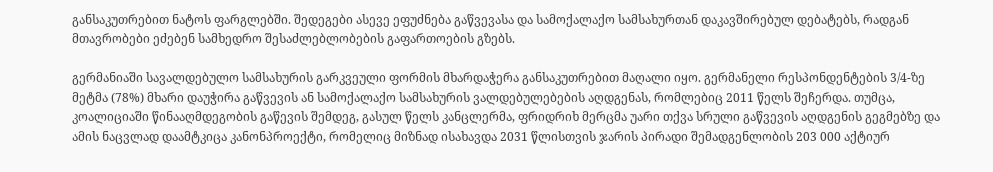განსაკუთრებით ნატოს ფარგლებში. შედეგები ასევე ეფუძნება გაწვევასა და სამოქალაქო სამსახურთან დაკავშირებულ დებატებს, რადგან მთავრობები ეძებენ სამხედრო შესაძლებლობების გაფართოების გზებს.

გერმანიაში სავალდებულო სამსახურის გარკვეული ფორმის მხარდაჭერა განსაკუთრებით მაღალი იყო. გერმანელი რესპონდენტების 3/4-ზე მეტმა (78%) მხარი დაუჭირა გაწვევის ან სამოქალაქო სამსახურის ვალდებულებების აღდგენას, რომლებიც 2011 წელს შეჩერდა. თუმცა, კოალიციაში წინააღმდეგობის გაწევის შემდეგ, გასულ წელს კანცლერმა, ფრიდრიხ მერცმა უარი თქვა სრული გაწვევის აღდგენის გეგმებზე და ამის ნაცვლად დაამტკიცა კანონპროექტი, რომელიც მიზნად ისახავდა 2031 წლისთვის ჯარის პირადი შემადგენლობის 203 000 აქტიურ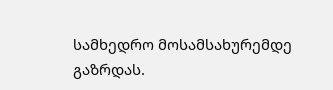სამხედრო მოსამსახურემდე გაზრდას.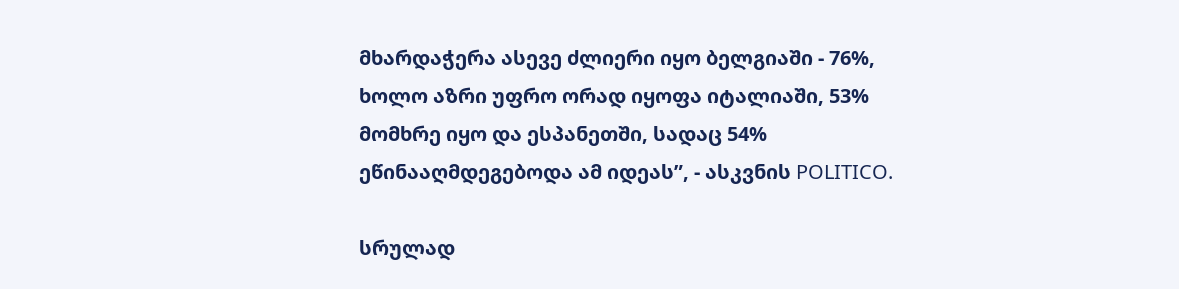მხარდაჭერა ასევე ძლიერი იყო ბელგიაში - 76%, ხოლო აზრი უფრო ორად იყოფა იტალიაში, 53% მომხრე იყო და ესპანეთში, სადაც 54% ეწინააღმდეგებოდა ამ იდეას”, - ასკვნის POLITICO.

სრულად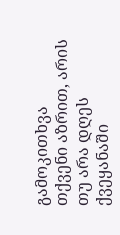გამოკითხვა
თქვენი აზრით, არის თუ არა დღეს ქვეყანაში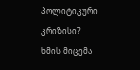პოლიტიკური კრიზისი?
ხმის მიცემა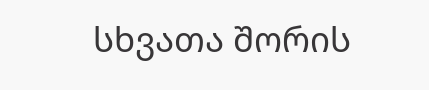სხვათა შორის